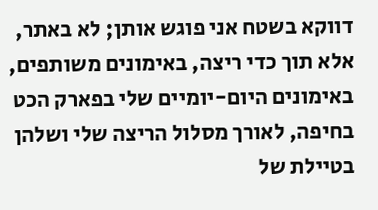דווקא בשטח אני פוגש אותן; לא באתר, אלא תוך כדי ריצה, באימונים משותפים, באימונים היום-יומיים שלי בפארק הכט בחיפה, לאורך מסלול הריצה שלי ושלהן בטיילת של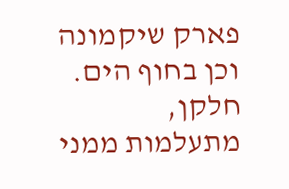פארק שיקמונה וכן בחוף הים.
חלקן, מתעלמות ממני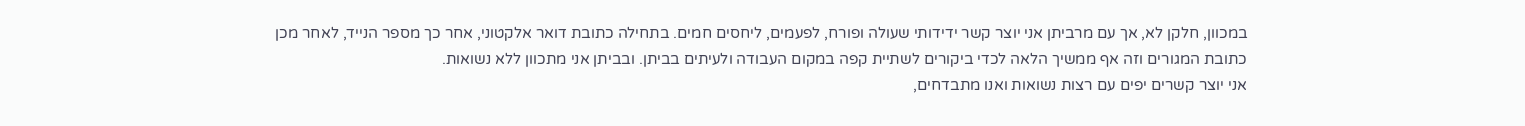במכוון, חלקן לא, אך עם מרביתן אני יוצר קשר ידידותי שעולה ופורח, לפעמים, ליחסים חמים. בתחילה כתובת דואר אלקטוני, אחר כך מספר הנייד, לאחר מכן כתובת המגורים וזה אף ממשיך הלאה לכדי ביקורים לשתיית קפה במקום העבודה ולעיתים בביתן. ובביתן אני מתכוון ללא נשואות.
אני יוצר קשרים יפים עם רצות נשואות ואנו מתבדחים,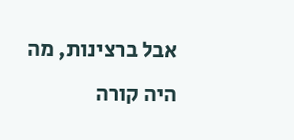אבל ברצינות, מה היה קורה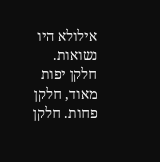אילולא היו נשואות.
חלקן יפות מאוד, חלקן פחות. חלקן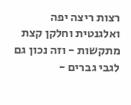רצות ריצה יפה ואלגנטית וחלקן קצת מתקשות - וזה נכון גם לגבי גברים -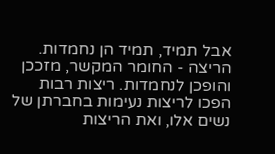אבל תמיד, תמיד הן נחמדות.
הריצה - החומר המקשר, מזככן והופכן לנחמדות. ריצות רבות הפכו לריצות נעימות בחברתן של נשים אלו, ואת הריצות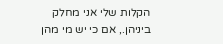הקלות שלי אני מחלק ביניהן., אם כי יש מי מהן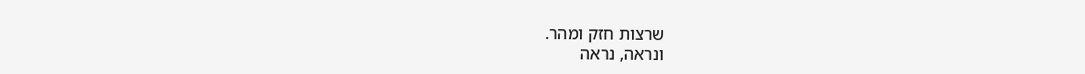שרצות חזק ומהר.
ונראה, נראה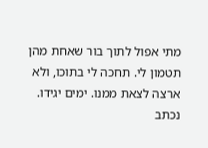מתי אפול לתוך בור שאחת מהן תטמון לי. תחכה לי בתוכו, ולא ארצה לצאת ממנו. ימים יגידו.
נכתב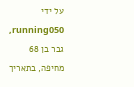על ידי
running050, גבר בן 68 מחיפה, בתאריך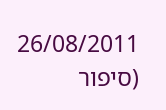26/08/2011
(סיפור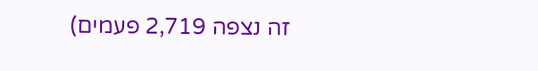זה נצפה 2,719 פעמים)